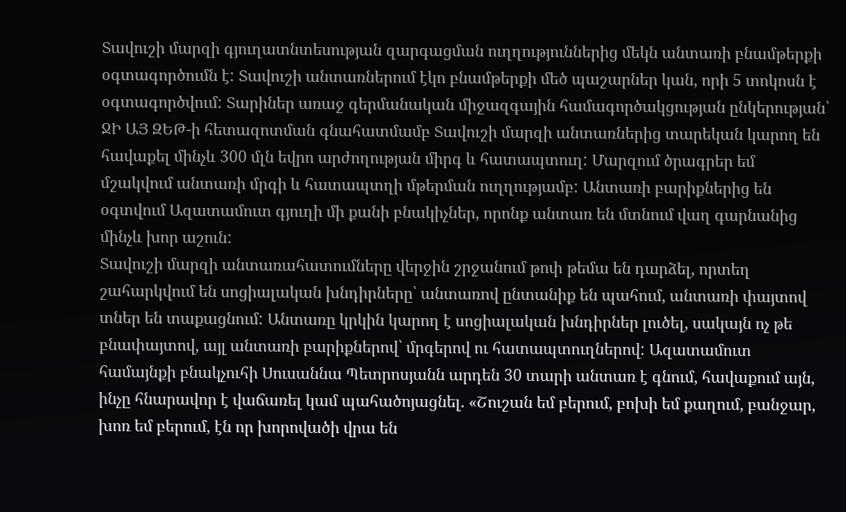Տավուշի մարզի գյուղատնտեսության զարգացման ուղղություններից մեկն անտառի բնամթերքի օգտագործումն է: Տավուշի անտառներում էկո բնամթերքի մեծ պաշարներ կան, որի 5 տոկոսն է օգտագործվում: Տարիներ առաջ գերմանական միջազգային համագործակցության ընկերության՝ ՋԻ ԱՅ ԶԵԹ-ի հետազոտման գնահատմամբ Տավուշի մարզի անտառներից տարեկան կարող են հավաքել մինչև 300 մլն եվրո արժողության միրգ և հատապտուղ: Մարզում ծրագրեր եմ մշակվում անտառի մրգի և հատապտղի մթերման ուղղությամբ: Անտառի բարիքներից են օգտվում Ազատամուտ գյուղի մի քանի բնակիչներ, որոնք անտառ են մտնում վաղ գարնանից մինչև խոր աշուն:
Տավուշի մարզի անտառահատումները վերջին շրջանում թոփ թեմա են դարձել, որտեղ շահարկվում են սոցիալական խնդիրները՝ անտառով ընտանիք են պահում, անտառի փայտով տներ են տաքացնում: Անտառը կրկին կարող է սոցիալական խնդիրներ լուծել, սակայն ոչ թե բնափայտով, այլ անտառի բարիքներով՝ մրգերով ու հատապտուղներով: Ազատամուտ համայնքի բնակչուհի Սուսաննա Պետրոսյանն արդեն 30 տարի անտառ է գնում, հավաքում այն, ինչը հնարավոր է վաճառել կամ պահածոյացնել. «Շուշան եմ բերում, բոխի եմ քաղում, բանջար, խոռ եմ բերում, էն որ խորովածի վրա են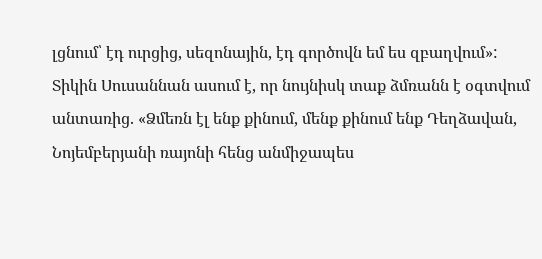լցնում՝ էդ ուրցից, սեզոնային, էդ գործովն եմ ես զբաղվում»:
Տիկին Սուսաննան ասում է, որ նույնիսկ տաք ձմռանն է օգտվում անտառից. «Ձմեռն էլ ենք քինում, մենք քինում ենք Դեղձավան, Նոյեմբերյանի ռայոնի հենց անմիջապես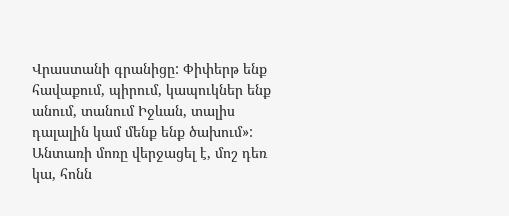Վրաստանի գրանիցը: Փիփերթ ենք հավաքում, պիրում, կապուկներ ենք անում, տանում Իջևան, տալիս դալալին կամ մենք ենք ծախում»:
Անտառի մոռը վերջացել է, մոշ դեռ կա, հոնն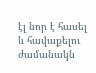էլ նոր է հասել և հավաքելու ժամանակն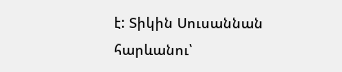է: Տիկին Սուսաննան հարևանու՝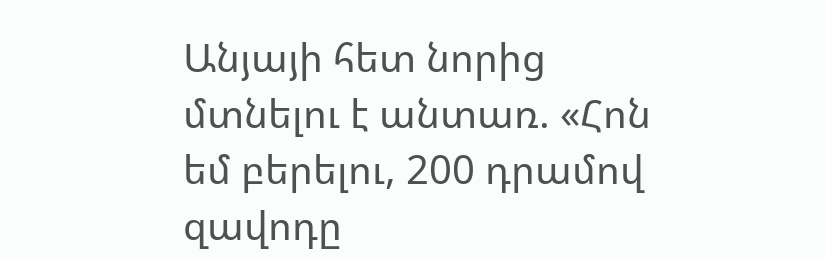Անյայի հետ նորից մտնելու է անտառ. «Հոն եմ բերելու, 200 դրամով զավոդը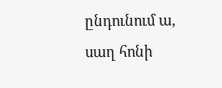ընդունում ա, սաղ հոնի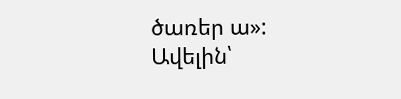ծառեր ա»:
Ավելին՝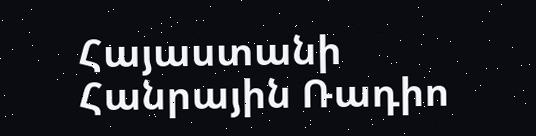Հայաստանի Հանրային Ռադիո